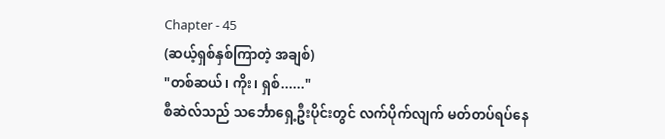Chapter - 45
(ဆယ့်ရှစ်နှစ်ကြာတဲ့ အချစ်)
"တစ်ဆယ်၊ ကိုး၊ ရှစ်......"
စီဆဲလ်သည် သင်္ဘောရှေ့ဦးပိုင်းတွင် လက်ပိုက်လျက် မတ်တပ်ရပ်နေ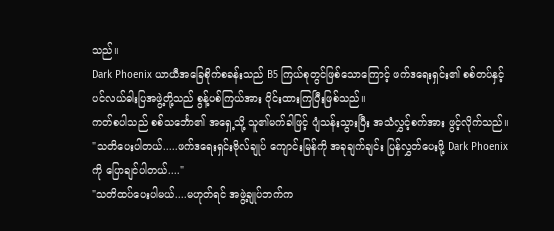သည်။
Dark Phoenix ယာယီအခြေစိုက်စခန်းသည် B5 ကြယ်စုတွင်ဖြစ်သောကြောင့် ဖက်ဒရေးရှင်း၏ စစ်တပ်နှင့် ပင်လယ်ဓါးပြအဖွဲ့တို့သည် စွန့်ပစ်ကြယ်အား ဝိုင်းထားကြပြီးဖြစ်သည်။
ကတ်စပါသည် စစ်သင်္ဘော၏ အရှေ့သို့ သူ၏မက်ခါဖြင့် ပျံသန်းသွားပြီး အသံလွှင့်စက်အား ဖွင့်လိုက်သည်။
"သတိပေးပါတယ်.....ဖက်ဒရေးရှင်းဗိုလ်ချုပ် ကျောင်းမြန်ကို အခုချက်ချင်း ပြန်လွှတ်ပေးဖို့ Dark Phoenix ကို ပြောချင်ပါတယ်...."
"သတိထပ်ပေးပါမယ်....မဟုတ်ရင် အဖွဲ့ချုပ်ဘက်က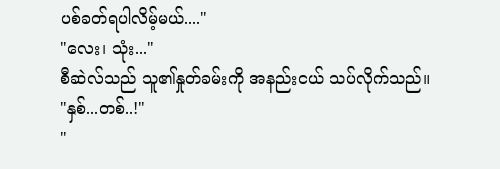ပစ်ခတ်ရပါလိမ့်မယ်...."
"လေး၊ သုံး..."
စီဆဲလ်သည် သူ၏နှုတ်ခမ်းကို အနည်းငယ် သပ်လိုက်သည်။
"နှစ်...တစ်..!"
"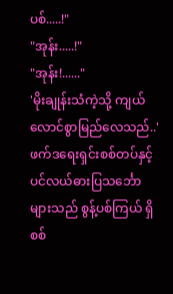ပစ်.....!"
"အုန်း.....!"
"အုန်း!......"
'မိုးချုန်းသံကဲ့သို့ ကျယ်လောင်စွာမြည်လေသည်..'
ဖက်ဒရေးရှင်းစစ်တပ်နှင့် ပင်လယ်ဓားပြသင်္ဘောများသည် စွန့်ပစ်ကြယ် ရှိ စစ်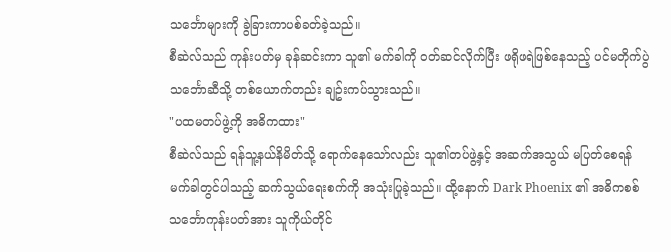သင်္ဘောများကို ခွဲခြားကာပစ်ခတ်ခဲ့သည်။
စီဆဲလ်သည် ကုန်းပတ်မှ ခုန်ဆင်းကာ သူ၏ မက်ခါကို ဝတ်ဆင်လိုက်ပြီး ဖရိုဖရဲဖြစ်နေသည့် ပင်မတိုက်ပွဲသင်္ဘောဆီသို့ တစ်ယောက်တည်း ချဥ်းကပ်သွားသည်။
"ပထမတပ်ဖွဲ့ကို အဓိကထား"
စီဆဲလ်သည် ရန်သူ့နယ်နိမိတ်သို့ ရောက်နေသော်လည်း သူ၏တပ်ဖွဲ့နှင့် အဆက်အသွယ် မပြတ်စေရန် မက်ခါတွင်ပါသည့် ဆက်သွယ်ရေးစက်ကို အသုံးပြုခဲ့သည်။ ထို့နောက် Dark Phoenix ၏ အဓိကစစ်သင်္ဘောကုန်းပတ်အား သူကိုယ်တိုင်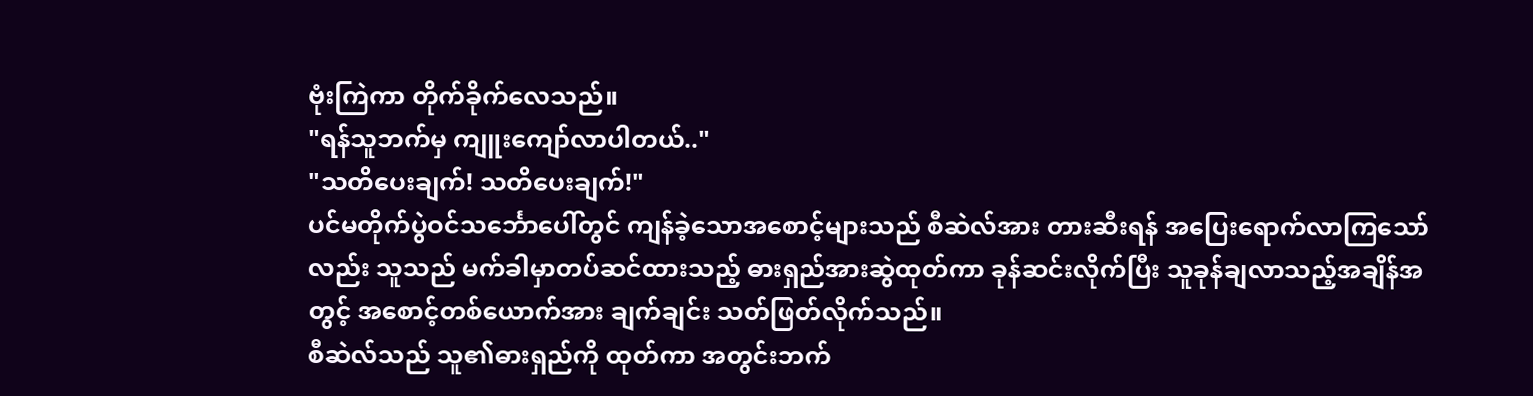ဗုံးကြဲကာ တိုက်ခိုက်လေသည်။
"ရန်သူဘက်မှ ကျူးကျော်လာပါတယ်.."
"သတိပေးချက်! သတိပေးချက်!"
ပင်မတိုက်ပွဲဝင်သင်္ဘောပေါ်တွင် ကျန်ခဲ့သောအစောင့်များသည် စီဆဲလ်အား တားဆီးရန် အပြေးရောက်လာကြသော်လည်း သူသည် မက်ခါမှာတပ်ဆင်ထားသည့် ဓားရှည်အားဆွဲထုတ်ကာ ခုန်ဆင်းလိုက်ပြီး သူခုန်ချလာသည့်အချိန်အတွင့် အစောင့်တစ်ယောက်အား ချက်ချင်း သတ်ဖြတ်လိုက်သည်။
စီဆဲလ်သည် သူ၏ဓားရှည်ကို ထုတ်ကာ အတွင်းဘက်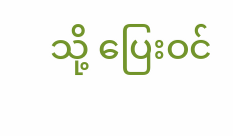သို့ ပြေးဝင်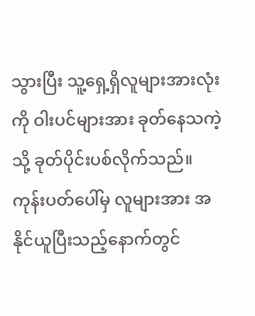သွားပြီး သူ့ရှေ့ရှိလူများအားလုံးကို ဝါးပင်များအား ခုတ်နေသကဲ့သို့ ခုတ်ပိုင်းပစ်လိုက်သည်။
ကုန်းပတ်ပေါ်မှ လူများအား အနိုင်ယူပြီးသည့်နောက်တွင်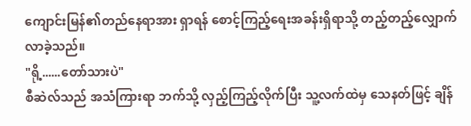ကျောင်းမြန်၏တည်နေရာအား ရှာရန် စောင့်ကြည့်ရေးအခန်းရှိရာသို့ တည့်တည့်လျှောက်လာခဲ့သည်။
"ရို့......တော်သားပဲ"
စီဆဲလ်သည် အသံကြားရာ ဘက်သို့ လှည့်ကြည့်လိုက်ပြီး သူ့လက်ထဲမှ သေနတ်ဖြင့် ချိန်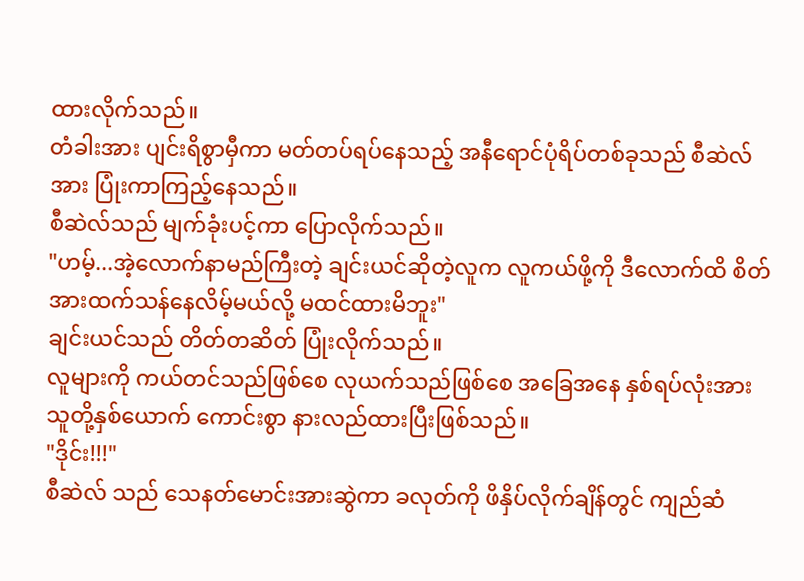ထားလိုက်သည်။
တံခါးအား ပျင်းရိစွာမှီကာ မတ်တပ်ရပ်နေသည့် အနီရောင်ပုံရိပ်တစ်ခုသည် စီဆဲလ်အား ပြုံးကာကြည့်နေသည်။
စီဆဲလ်သည် မျက်ခုံးပင့်ကာ ပြောလိုက်သည်။
"ဟမ့်...အဲ့လောက်နာမည်ကြီးတဲ့ ချင်းယင်ဆိုတဲ့လူက လူကယ်ဖို့ကို ဒီလောက်ထိ စိတ်အားထက်သန်နေလိမ့်မယ်လို့ မထင်ထားမိဘူး"
ချင်းယင်သည် တိတ်တဆိတ် ပြုံးလိုက်သည်။
လူများကို ကယ်တင်သည်ဖြစ်စေ လုယက်သည်ဖြစ်စေ အခြေအနေ နှစ်ရပ်လုံးအား သူတို့နှစ်ယောက် ကောင်းစွာ နားလည်ထားပြီးဖြစ်သည်။
"ဒိုင်း!!!"
စီဆဲလ် သည် သေနတ်မောင်းအားဆွဲကာ ခလုတ်ကို ဖိနှိပ်လိုက်ချိန်တွင် ကျည်ဆံ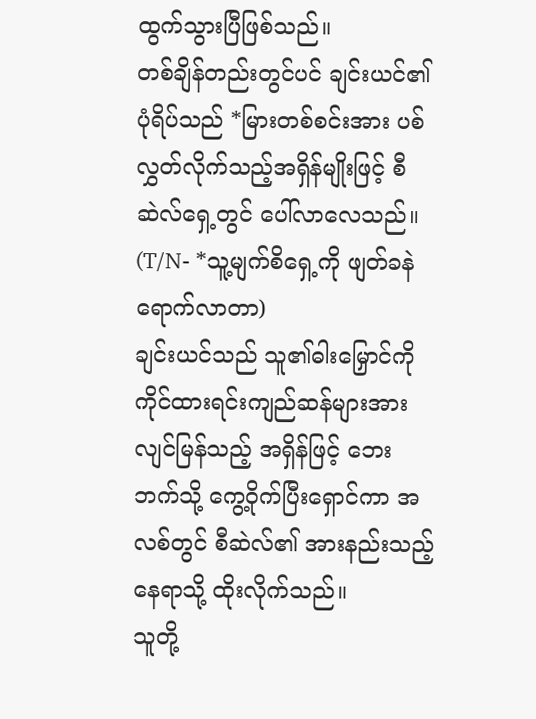ထွက်သွားပြီဖြစ်သည်။
တစ်ချိန်တည်းတွင်ပင် ချင်းယင်၏ ပုံရိပ်သည် *မြားတစ်စင်းအား ပစ်လွှတ်လိုက်သည့်အရှိန်မျိုးဖြင့် စီဆဲလ်ရှေ့တွင် ပေါ်လာလေသည်။
(T/N- *သူ့မျက်စိရှေ့ကို ဖျတ်ခနဲရောက်လာတာ)
ချင်းယင်သည် သူ၏ဓါးမြှောင်ကို ကိုင်ထားရင်းကျည်ဆန်များအား လျင်မြန်သည့် အရှိန်ဖြင့် ဘေးဘက်သို့ ကွေ့ဝိုက်ပြီးရှောင်ကာ အလစ်တွင် စီဆဲလ်၏ အားနည်းသည့်နေရာသို့ ထိုးလိုက်သည်။
သူတို့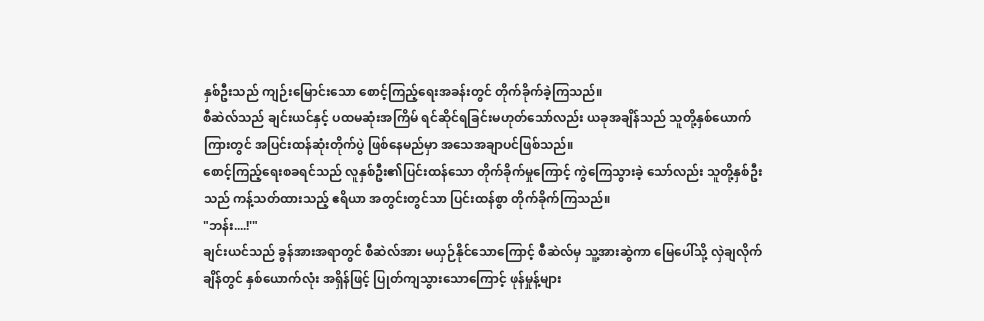နှစ်ဦးသည် ကျဉ်းမြောင်းသော စောင့်ကြည့်ရေးအခန်းတွင် တိုက်ခိုက်ခဲ့ကြသည်။
စီဆဲလ်သည် ချင်းယင်နှင့် ပထမဆုံးအကြိမ် ရင်ဆိုင်ရခြင်းမဟုတ်သော်လည်း ယခုအချိန်သည် သူတို့နှစ်ယောက်ကြားတွင် အပြင်းထန်ဆုံးတိုက်ပွဲ ဖြစ်နေမည်မှာ အသေအချာပင်ဖြစ်သည်။
စောင့်ကြည့်ရေးစခရင်သည် လူနှစ်ဦး၏ပြင်းထန်သော တိုက်ခိုက်မှုကြောင့် ကွဲကြေသွားခဲ့ သော်လည်း သူတို့နှစ်ဦးသည် ကန့်သတ်ထားသည့် ဧရိယာ အတွင်းတွင်သာ ပြင်းထန်စွာ တိုက်ခိုက်ကြသည်။
"ဘန်း....!'"
ချင်းယင်သည် ခွန်အားအရာတွင် စီဆဲလ်အား မယှဉ်နိုင်သောကြောင့် စီဆဲလ်မှ သူ့အားဆွဲကာ မြေပေါ်သို့ လှဲချလိုက်ချိန်တွင် နှစ်ယောက်လုံး အရှိန်ဖြင့် ပြုတ်ကျသွားသောကြောင့် ဖုန်မှုန့်များ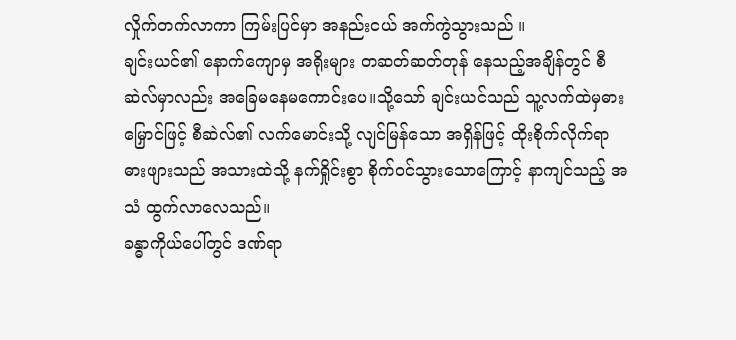လှိုက်တက်လာကာ ကြမ်းပြင်မှာ အနည်းငယ် အက်ကွဲသွားသည် ။
ချင်းယင်၏ နောက်ကျောမှ အရိုးများ တဆတ်ဆတ်တုန် နေသည့်အချိန်တွင် စီဆဲလ်မှာလည်း အခြေမနေမကောင်းပေ။သို့သော် ချင်းယင်သည် သူ့လက်ထဲမှဓားမြှောင်ဖြင့် စီဆဲလ်၏ လက်မောင်းသို့ လျင်မြန်သော အရှိန်ဖြင့် ထိုးစိုက်လိုက်ရာ ဓားဖျားသည် အသားထဲသို့ နက်ရှိုင်းစွာ စိုက်ဝင်သွားသောကြောင့် နာကျင်သည့် အသံ ထွက်လာလေသည်။
ခန္ဓာကိုယ်ပေါ်တွင် ဒဏ်ရာ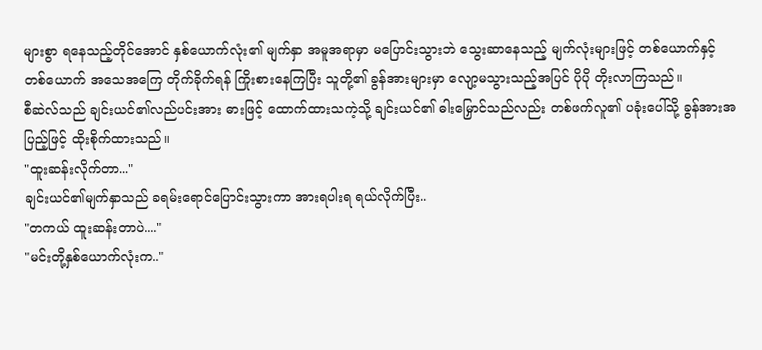များစွာ ရနေသည့်တိုင်အောင် နှစ်ယောက်လုံး၏ မျက်နှာ အမူအရာမှာ မပြောင်းသွားဘဲ သွေးဆာနေသည့် မျက်လုံးများဖြင့် တစ်ယောက်နှင့် တစ်ယောက် အသေအကြေ တိုက်ခိုက်ရန် ကြိုးစားနေကြပြီး သူတို့၏ ခွန်အားများမှာ လျော့မသွားသည့်အပြင် ပိုပို တိုးလာကြသည်။
စီဆဲလ်သည် ချင်းယင်၏လည်ပင်းအား ဓားဖြင့် ထောက်ထားသကဲ့သို့ ချင်းယင်၏ ဓါးမြှောင်သည်လည်း တစ်ဖက်လူ၏ ပခုံးပေါ်သို့ ခွန်အားအပြည့်ဖြင့် ထိုးစိုက်ထားသည်။
"ထူးဆန်းလိုက်တာ..."
ချင်းယင်၏မျက်နှာသည် ခရမ်းရောင်ပြောင်းသွားကာ အားရပါးရ ရယ်လိုက်ပြီး..
"တကယ် ထူးဆန်းတာပဲ...."
"မင်းတို့နှစ်ယောက်လုံးက.."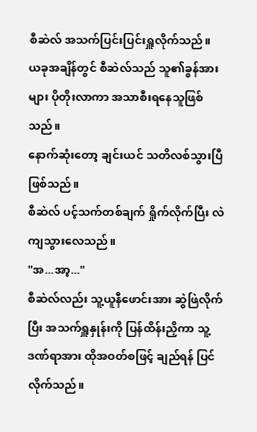စီဆဲလ် အသက်ပြင်းပြင်းရှူလိုက်သည်။
ယခုအချိန်တွင် စီဆဲလ်သည် သူ၏ခွန်အားများ ပိုတိုးလာကာ အသာစီးရနေသူဖြစ်သည်။
နောက်ဆုံးတော့ ချင်းယင် သတိလစ်သွားပြီဖြစ်သည်။
စီဆဲလ် ပင့်သက်တစ်ချက် ရှိုက်လိုက်ပြီး လဲကျသွားလေသည်။
"အ...အာ့..."
စီဆဲလ်လည်း သူ့ယူနီဖောင်းအား ဆွဲဖြဲလိုက်ပြီး အသက်ရှူနှုန်းကို ပြန်ထိန်းညှိကာ သူ့ဒဏ်ရာအား ထိုအဝတ်စဖြင့် ချည်ရန် ပြင်လိုက်သည်။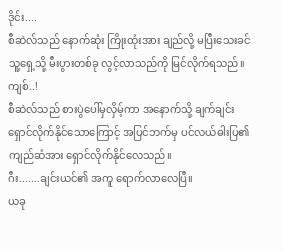ဒိုင်း....
စီဆဲလ်သည် နောက်ဆုံး ကြိုးထုံးအား ချည်လို့ မပြီးသေးခင် သူ့ရှေ့သို့ မီးပွားတစ်ခု လွင့်လာသည်ကို မြင်လိုက်ရသည်။
ကျစ်..!
စီဆဲလ်သည် စားပွဲပေါ်မှလှိမ့်ကာ အနောက်သို့ ချက်ချင်း ရှောင်လိုက်နိုင်သောကြောင့် အပြင်ဘက်မှ ပင်လယ်ဓါးပြ၏ ကျည်ဆံအား ရှောင်လိုက်နိုင်လေသည်။
ဂီး.......ချင်းယင်၏ အကူ ရောက်လာလေပြီ။
ယခု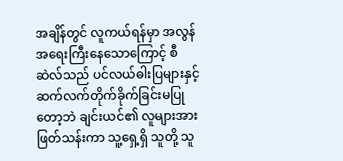အချိန်တွင် လူကယ်ရန်မှာ အလွန်အရေးကြီးနေသောကြောင့် စီဆဲလ်သည် ပင်လယ်ဓါးပြများနှင့် ဆက်လက်တိုက်ခိုက်ခြင်းမပြုတော့ဘဲ ချင်းယင်၏ လူများအား ဖြတ်သန်းကာ သူ့ရှေ့ရှိ သူတို့ သူ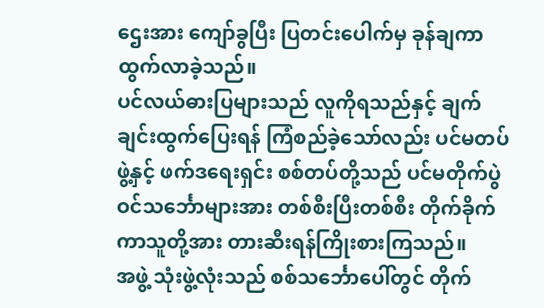ဌေးအား ကျော်ခွပြီး ပြတင်းပေါက်မှ ခုန်ချကာ ထွက်လာခဲ့သည်။
ပင်လယ်ဓားပြများသည် လူကိုရသည်နှင့် ချက်ချင်းထွက်ပြေးရန် ကြံစည်ခဲ့သော်လည်း ပင်မတပ်ဖွဲ့နှင့် ဖက်ဒရေးရှင်း စစ်တပ်တို့သည် ပင်မတိုက်ပွဲဝင်သင်္ဘောများအား တစ်စီးပြီးတစ်စီး တိုက်ခိုက်ကာသူတို့အား တားဆီးရန်ကြိုးစားကြသည်။
အဖွဲ့ သုံးဖွဲ့လုံးသည် စစ်သင်္ဘောပေါ်တွင် တိုက်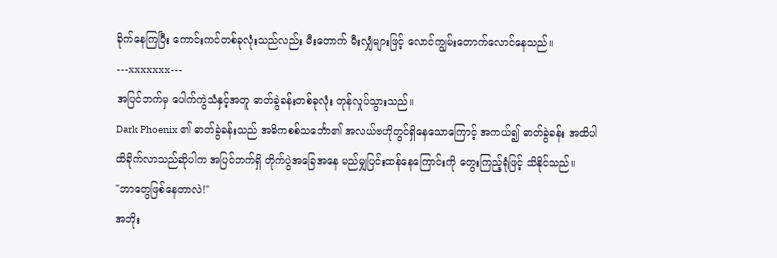ခိုက်နေကြပြီး ကောင်းကင်တစ်ခုလုံးသည်လည်း မီးတောက် မီးလျှံများဖြင့် လောင်ကျွမ်းတောက်လောင်နေသည်။
---xxxxxxx---
အပြင်ဘက်မှ ပေါက်ကွဲသံနှင့်အတူ ဓာတ်ခွဲခန်းတစ်ခုလုံး တုန်လှုပ်သွားသည်။
Dark Phoenix ၏ ဓာတ်ခွဲခန်းသည် အဓိကစစ်သင်္ဘော၏ အလယ်ဗဟိုတွင်ရှိနေသောကြောင့် အကယ်၍ ဓာတ်ခွဲခန်း အထိပါ ထိခိုက်လာသည်ဆိုပါက အပြင်ဘက်ရှိ တိုက်ပွဲအခြေအနေ မည်မျှပြင်းထန်နေကြောင်းကို တွေးကြည့်ရုံဖြင့် သိနိုင်သည်။
"ဘာတွေဖြစ်နေတာလဲ!"
အဘိုး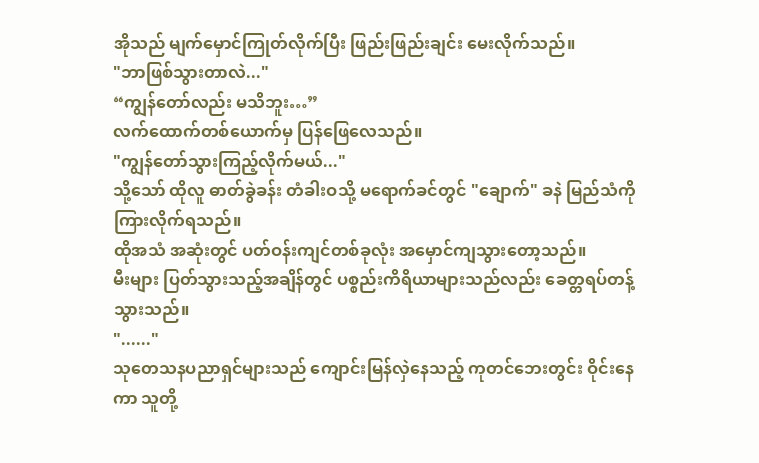အိုသည် မျက်မှောင်ကြုတ်လိုက်ပြီး ဖြည်းဖြည်းချင်း မေးလိုက်သည်။
"ဘာဖြစ်သွားတာလဲ..."
“ကျွန်တော်လည်း မသိဘူး…”
လက်ထောက်တစ်ယောက်မှ ပြန်ဖြေလေသည်။
"ကျွန်တော်သွားကြည့်လိုက်မယ်..."
သို့သော် ထိုလူ ဓာတ်ခွဲခန်း တံခါးဝသို့ မရောက်ခင်တွင် "ချောက်" ခနဲ မြည်သံကို ကြားလိုက်ရသည်။
ထိုအသံ အဆုံးတွင် ပတ်ဝန်းကျင်တစ်ခုလုံး အမှောင်ကျသွားတော့သည်။
မီးများ ပြတ်သွားသည့်အချိန်တွင် ပစ္စည်းကိရိယာများသည်လည်း ခေတ္တရပ်တန့်သွားသည်။
"......"
သုတေသနပညာရှင်များသည် ကျောင်းမြန်လှဲနေသည့် ကုတင်ဘေးတွင်း ဝိုင်းနေကာ သူတို့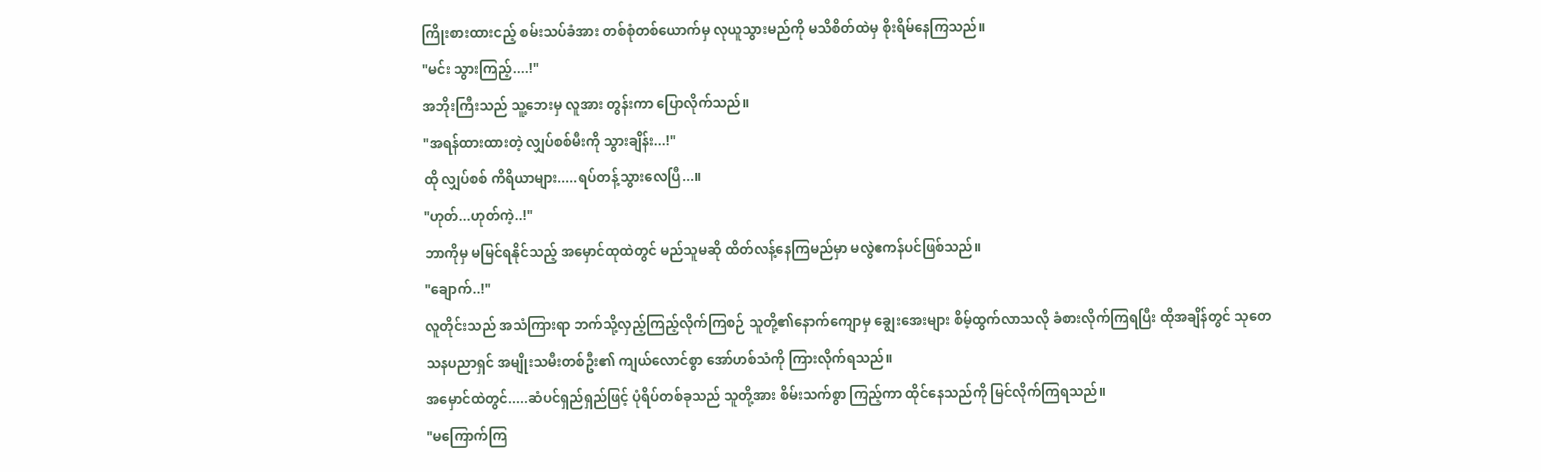ကြိုးစားထားငည့် စမ်းသပ်ခံအား တစ်စုံတစ်ယောက်မှ လုယူသွားမည်ကို မသိစိတ်ထဲမှ စိုးရိမ်နေကြသည်။
"မင်း သွားကြည့်....!"
အဘိုးကြီးသည် သူ့ဘေးမှ လူအား တွန်းကာ ပြောလိုက်သည်။
"အရန်ထားထားတဲ့ လျှပ်စစ်မီးကို သွားချိန်း...!"
ထို လျှပ်စစ် ကိရိယာများ.....ရပ်တန့်သွားလေပြီ...။
"ဟုတ်...ဟုတ်ကဲ့..!"
ဘာကိုမှ မမြင်ရနိုင်သည့် အမှောင်ထုထဲတွင် မည်သူမဆို ထိတ်လန့်နေကြမည်မှာ မလွဲဧကန်ပင်ဖြစ်သည်။
"ချောက်..!"
လူတိုင်းသည် အသံကြားရာ ဘက်သို့လှည့်ကြည့်လိုက်ကြစဉ် သူတို့၏နောက်ကျောမှ ချွေးအေးများ စိမ့်ထွက်လာသလို ခံစားလိုက်ကြရပြီး ထိုအချိန်တွင် သုတေသနပညာရှင် အမျိုးသမီးတစ်ဦး၏ ကျယ်လောင်စွာ အော်ဟစ်သံကို ကြားလိုက်ရသည်။
အမှောင်ထဲတွင်.....ဆံပင်ရှည်ရှည်ဖြင့် ပုံရိပ်တစ်ခုသည် သူတို့အား စိမ်းသက်စွာ ကြည့်ကာ ထိုင်နေသည်ကို မြင်လိုက်ကြရသည်။
"မကြောက်ကြ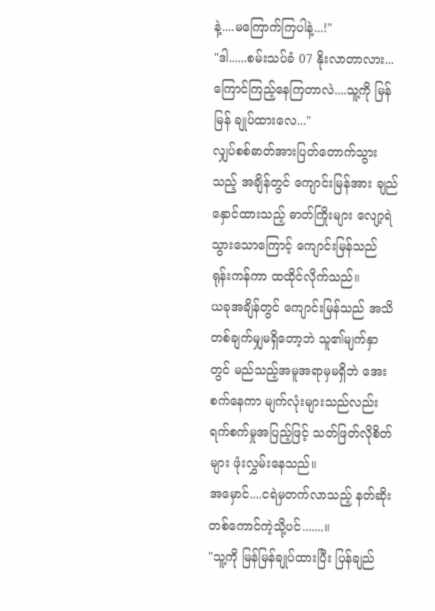နဲ့....မကြောက်ကြပါနဲ့...!"
"ဒါ......စမ်းသပ်ခံ 07 နိုးလာတာလား... ကြောင်ကြည့်နေကြတာလဲ....သူ့ကို မြန်မြန် ချုပ်ထားလေ..."
လျှပ်စစ်ဓာတ်အားပြတ်တောက်သွားသည့် အချိန်တွင် ကျောင်းမြန်အား ချည်နှောင်ထားသည့် ဓာတ်ကြိုးများ လျော့ရဲသွားသောကြောင့် ကျောင်းမြန်သည် ရုန်းကန်ကာ ထထိုင်လိုက်သည်။
ယခုအချိန်တွင် ကျောင်းမြန်သည် အသိတစ်ချက်မျှမရှိတော့ဘဲ သူ၏မျက်နှာတွင် မည်သည့်အမူအရာမှမရှိဘဲ အေးစက်နေကာ မျက်လုံးများသည်လည်း ရက်စက်မှုအပြည့်ဖြင့် သတ်ဖြတ်လိုစိတ်များ ဖုံးလွှမ်းနေသည်။
အမှောင်....ငရဲမှတက်လာသည့် နတ်ဆိုးတစ်ကောင်ကဲ့သို့ပင်.......။
"သူ့ကို မြန်မြန်ချုပ်ထားပြီး ပြန်ချည်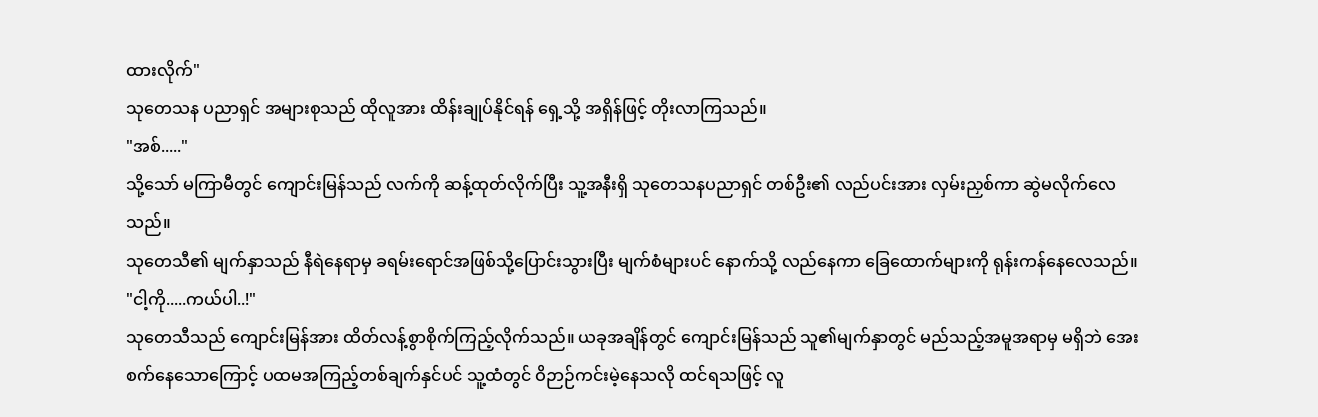ထားလိုက်"
သုတေသန ပညာရှင် အများစုသည် ထိုလူအား ထိန်းချုပ်နိုင်ရန် ရှေ့သို့ အရှိန်ဖြင့် တိုးလာကြသည်။
"အစ်....."
သို့သော် မကြာမီတွင် ကျောင်းမြန်သည် လက်ကို ဆန့်ထုတ်လိုက်ပြီး သူ့အနီးရှိ သုတေသနပညာရှင် တစ်ဦး၏ လည်ပင်းအား လှမ်းညှစ်ကာ ဆွဲမလိုက်လေသည်။
သုတေသီ၏ မျက်နှာသည် နီရဲနေရာမှ ခရမ်းရောင်အဖြစ်သို့ပြောင်းသွားပြီး မျက်စံများပင် နောက်သို့ လည်နေကာ ခြေထောက်များကို ရုန်းကန်နေလေသည်။
"ငါ့ကို.....ကယ်ပါ..!"
သုတေသီသည် ကျောင်းမြန်အား ထိတ်လန့်စွာစိုက်ကြည့်လိုက်သည်။ ယခုအချိန်တွင် ကျောင်းမြန်သည် သူ၏မျက်နှာတွင် မည်သည့်အမူအရာမှ မရှိဘဲ အေးစက်နေသောကြောင့် ပထမအကြည့်တစ်ချက်နှင်ပင် သူ့ထံတွင် ဝိဉာဉ်ကင်းမဲ့နေသလို ထင်ရသဖြင့် လူ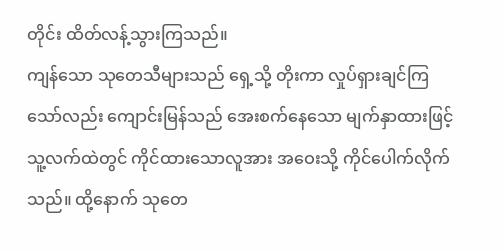တိုင်း ထိတ်လန့်သွားကြသည်။
ကျန်သော သုတေသီများသည် ရှေ့သို့ တိုးကာ လှုပ်ရှားချင်ကြသော်လည်း ကျောင်းမြန်သည် အေးစက်နေသော မျက်နှာထားဖြင့် သူ့လက်ထဲတွင် ကိုင်ထားသောလူအား အဝေးသို့ ကိုင်ပေါက်လိုက်သည်။ ထို့နောက် သုတေ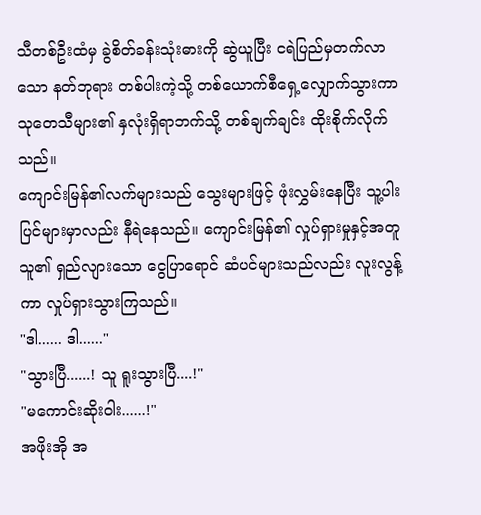သီတစ်ဦးထံမှ ခွဲစိတ်ခန်းသုံးဓားကို ဆွဲယူပြီး ငရဲပြည်မှတက်လာသော နတ်ဘုရား တစ်ပါးကဲ့သို့ တစ်ယောက်စီရှေ့လျှောက်သွားကာ သုတေသီများ၏ နှလုံးရှိရာဘက်သို့ တစ်ချက်ချင်း ထိုးစိုက်လိုက်သည်။
ကျောင်းမြန်၏လက်များသည် သွေးများဖြင့် ဖုံးလွှမ်းနေပြီး သူ့ပါးပြင်များမှာလည်း နီရဲနေသည်။ ကျောင်းမြန်၏ လှုပ်ရှားမှုနှင့်အတူ သူ၏ ရှည်လျားသော ငွေပြာရောင် ဆံပင်များသည်လည်း လူးလွန့်ကာ လှုပ်ရှားသွားကြသည်။
"ဒါ...... ဒါ......"
"သွားပြီ......! သူ ရူးသွားပြီ....!"
"မကောင်းဆိုးဝါး......!"
အဖိုးအို အ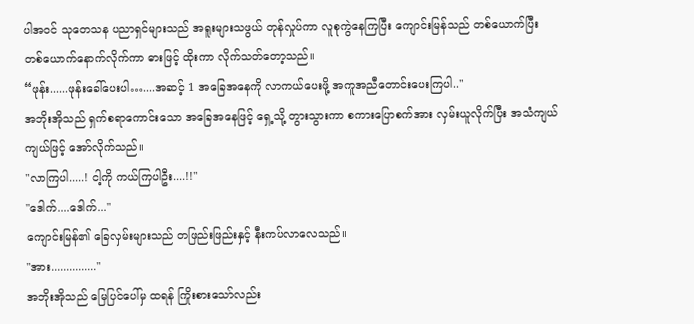ပါအဝင် သုတေသန ပညာရှင်များသည် အရူးများသဖွယ် တုန်လှုပ်ကာ လူစုကွဲနေကြပြီး ကျောင်းမြန်သည် တစ်ယောက်ပြီး တစ်ယောက်နောက်လိုက်ကာ ဓားဖြင့် ထိုးကာ လိုက်သတ်တော့သည်။
“ဖုန်း......ဖုန်းခေါ်ပေးပါ…....အဆင့် 1 အခြေအနေကို လာကယ်ပေးဖို့ အကူအညီတောင်းပေးကြပါ.."
အဘိုးအိုသည် ရှက်စရာကောင်းသော အခြေအနေဖြင့် ရှေ့သို့ တွားသွားကာ စကားပြောစက်အား လှမ်းယူလိုက်ပြီး အသံကျယ်ကျယ်ဖြင့် အော်လိုက်သည်။
"လာကြပါ.....! ငါ့ကို ကယ်ကြပါဦး....!!"
"ဒေါက်....ဒေါက်..."
ကျောင်းမြန်၏ ခြေလှမ်းများသည် တဖြည်းဖြည်းနှင့် နီးကပ်လာလေသည်။
"အား..............."
အဘိုးအိုသည် မြေပြင်ပေါ်မှ ထရန် ကြိုးစားသော်လည်း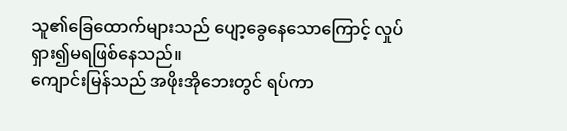သူ၏ခြေထောက်များသည် ပျော့ခွေနေသောကြောင့် လှုပ်ရှား၍မရဖြစ်နေသည်။
ကျောင်းမြန်သည် အဖိုးအိုဘေးတွင် ရပ်ကာ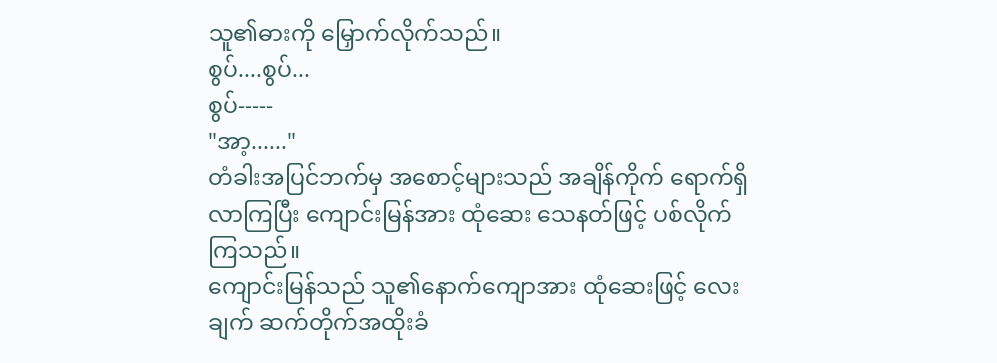သူ၏ဓားကို မြှောက်လိုက်သည်။
စွပ်....စွပ်...
စွပ်-----
"အာ့......"
တံခါးအပြင်ဘက်မှ အစောင့်များသည် အချိန်ကိုက် ရောက်ရှိလာကြပြီး ကျောင်းမြန်အား ထုံဆေး သေနတ်ဖြင့် ပစ်လိုက်ကြသည်။
ကျောင်းမြန်သည် သူ၏နောက်ကျောအား ထုံဆေးဖြင့် လေးချက် ဆက်တိုက်အထိုးခံ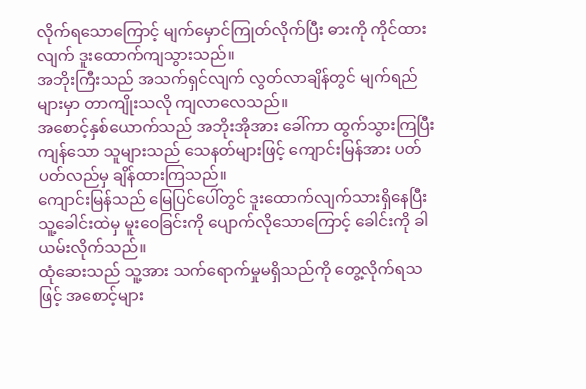လိုက်ရသောကြောင့် မျက်မှောင်ကြုတ်လိုက်ပြီး ဓားကို ကိုင်ထားလျက် ဒူးထောက်ကျသွားသည်။
အဘိုးကြီးသည် အသက်ရှင်လျက် လွတ်လာချိန်တွင် မျက်ရည်များမှာ တာကျိုးသလို ကျလာလေသည်။
အစောင့်နှစ်ယောက်သည် အဘိုးအိုအား ခေါ်ကာ ထွက်သွားကြပြီး ကျန်သော သူများသည် သေနတ်များဖြင့် ကျောင်းမြန်အား ပတ်ပတ်လည်မှ ချိန်ထားကြသည်။
ကျောင်းမြန်သည် မြေပြင်ပေါ်တွင် ဒူးထောက်လျက်သားရှိနေပြီး သူ့ခေါင်းထဲမှ မူးဝေခြင်းကို ပျောက်လိုသောကြောင့် ခေါင်းကို ခါယမ်းလိုက်သည်။
ထုံဆေးသည် သူ့အား သက်ရောက်မှုမရှိသည်ကို တွေ့လိုက်ရသဖြင့် အစောင့်များ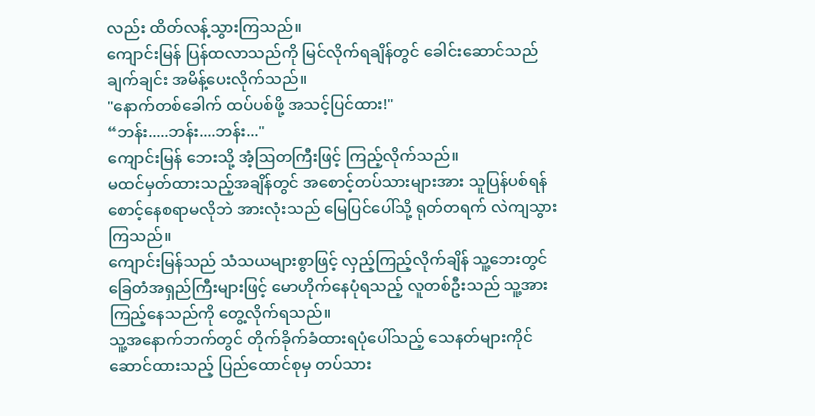လည်း ထိတ်လန့်သွားကြသည်။
ကျောင်းမြန် ပြန်ထလာသည်ကို မြင်လိုက်ရချိန်တွင် ခေါင်းဆောင်သည် ချက်ချင်း အမိန့်ပေးလိုက်သည်။
"နောက်တစ်ခေါက် ထပ်ပစ်ဖို့ အသင့်ပြင်ထား!"
“ဘန်း.....ဘန်း....ဘန်း..."
ကျောင်းမြန် ဘေးသို့ အံ့ဩတကြီးဖြင့် ကြည့်လိုက်သည်။
မထင်မှတ်ထားသည့်အချိန်တွင် အစောင့်တပ်သားများအား သူပြန်ပစ်ရန် စောင့်နေစရာမလိုဘဲ အားလုံးသည် မြေပြင်ပေါ်သို့ ရုတ်တရက် လဲကျသွားကြသည်။
ကျောင်းမြန်သည် သံသယများစွာဖြင့် လှည့်ကြည့်လိုက်ချိန် သူ့ဘေးတွင် ခြေတံအရှည်ကြီးများဖြင့် မောဟိုက်နေပုံရသည့် လူတစ်ဦးသည် သူ့အား ကြည့်နေသည်ကို တွေ့လိုက်ရသည်။
သူ့အနောက်ဘက်တွင် တိုက်ခိုက်ခံထားရပုံပေါ်သည့် သေနတ်များကိုင်ဆောင်ထားသည့် ပြည်ထောင်စုမှ တပ်သား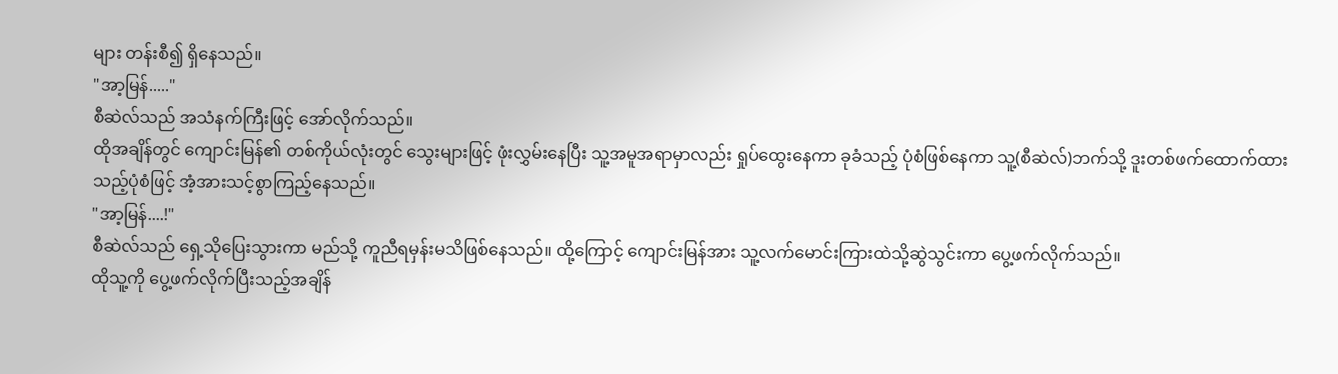များ တန်းစီ၍ ရှိနေသည်။
"အာ့မြန်....."
စီဆဲလ်သည် အသံနက်ကြီးဖြင့် အော်လိုက်သည်။
ထိုအချိန်တွင် ကျောင်းမြန်၏ တစ်ကိုယ်လုံးတွင် သွေးများဖြင့် ဖုံးလွှမ်းနေပြီး သူ့အမူအရာမှာလည်း ရှုပ်ထွေးနေကာ ခုခံသည့် ပုံစံဖြစ်နေကာ သူ့(စီဆဲလ်)ဘက်သို့ ဒူးတစ်ဖက်ထောက်ထားသည့်ပုံစံဖြင့် အံ့အားသင့်စွာကြည့်နေသည်။
"အာ့မြန်....!"
စီဆဲလ်သည် ရှေ့သိုပြေးသွားကာ မည်သို့ ကူညီရမှန်းမသိဖြစ်နေသည်။ ထို့ကြောင့် ကျောင်းမြန်အား သူ့လက်မောင်းကြားထဲသို့ဆွဲသွင်းကာ ပွေ့ဖက်လိုက်သည်။
ထိုသူ့ကို ပွေ့ဖက်လိုက်ပြီးသည့်အချိန်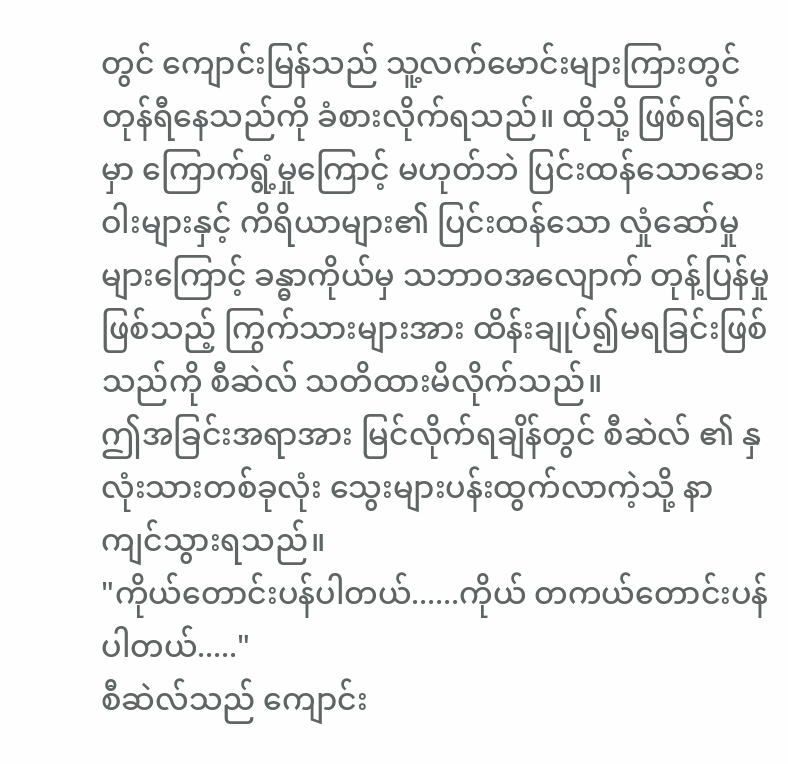တွင် ကျောင်းမြန်သည် သူ့လက်မောင်းများကြားတွင် တုန်ရီနေသည်ကို ခံစားလိုက်ရသည်။ ထိုသို့ ဖြစ်ရခြင်းမှာ ကြောက်ရွံ့မှုကြောင့် မဟုတ်ဘဲ ပြင်းထန်သောဆေးဝါးများနှင့် ကိရိယာများ၏ ပြင်းထန်သော လှုံဆော်မှုများကြောင့် ခန္ဓာကိုယ်မှ သဘာဝအလျောက် တုန့်ပြန်မှုဖြစ်သည့် ကြွက်သားများအား ထိန်းချုပ်၍မရခြင်းဖြစ်သည်ကို စီဆဲလ် သတိထားမိလိုက်သည်။
ဤအခြင်းအရာအား မြင်လိုက်ရချိန်တွင် စီဆဲလ် ၏ နှလုံးသားတစ်ခုလုံး သွေးများပန်းထွက်လာကဲ့သို့ နာကျင်သွားရသည်။
"ကိုယ်တောင်းပန်ပါတယ်......ကိုယ် တကယ်တောင်းပန်ပါတယ်....."
စီဆဲလ်သည် ကျောင်း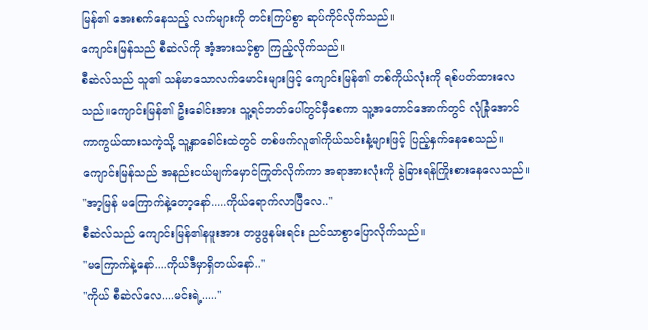မြန်၏ အေးစက်နေသည့် လက်များကို တင်းကြပ်စွာ ဆုပ်ကိုင်လိုက်သည်။
ကျောင်းမြန်သည် စီဆဲလ်ကို အံ့အားသင့်စွာ ကြည့်လိုက်သည်။
စီဆဲလ်သည် သူ၏ သန်မာသောလက်မောင်းများဖြင့် ကျောင်းမြန်၏ တစ်ကိုယ်လုံးကို ရစ်ပတ်ထားလေသည်။ကျောင်းမြန်၏ ဦးခေါင်းအား သူ့ရင်ဘတ်ပေါ်တွင်မှီစေကာ သူ့အတောင်အောက်တွင် လုံခြုံအောင် ကာကွယ်ထားသကဲ့သို့ သူ့နှာခေါင်းထဲတွင် တစ်ဖက်လူ၏ကိုယ်သင်းနံ့များဖြင့် ပြည့်နှက်နေစေသည်။
ကျောင်းမြန်သည် အနည်းငယ်မျက်မှောင်ကြုတ်လိုက်ကာ အရာအားလုံးကို ခွဲခြားရန်ကြိုးစားနေလေသည်။
"အာ့မြန် မကြောက်နဲ့တော့နော်.....ကိုယ်ရောက်လာပြီလေ.."
စီဆဲလ်သည် ကျောင်းမြန်၏နဖူးအား တဖွဖွနမ်းရင်း ညင်သာစွာပြောလိုက်သည်။
"မကြောက်နဲ့နော်....ကိုယ်ဒီမှာရှိတယ်နော်.."
"ကိုယ် စီဆဲလ်လေ....မင်းရဲ့....."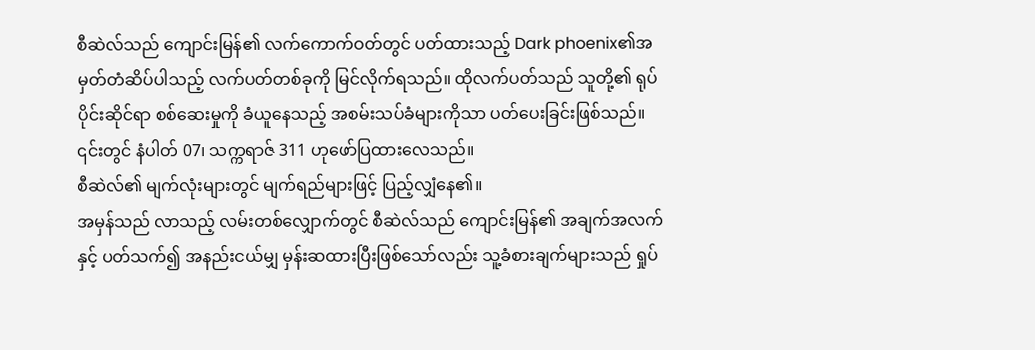စီဆဲလ်သည် ကျောင်းမြန်၏ လက်ကောက်ဝတ်တွင် ပတ်ထားသည့် Dark phoenix၏အမှတ်တံဆိပ်ပါသည့် လက်ပတ်တစ်ခုကို မြင်လိုက်ရသည်။ ထိုလက်ပတ်သည် သူတို့၏ ရုပ်ပိုင်းဆိုင်ရာ စစ်ဆေးမှုကို ခံယူနေသည့် အစမ်းသပ်ခံများကိုသာ ပတ်ပေးခြင်းဖြစ်သည်။
၎င်းတွင် နံပါတ် 07၊ သက္ကရာဇ် 311 ဟုဖော်ပြထားလေသည်။
စီဆဲလ်၏ မျက်လုံးများတွင် မျက်ရည်များဖြင့် ပြည့်လျှံနေ၏။
အမှန်သည် လာသည့် လမ်းတစ်လျှောက်တွင် စီဆဲလ်သည် ကျောင်းမြန်၏ အချက်အလက်နှင့် ပတ်သက်၍ အနည်းငယ်မျှ မှန်းဆထားပြီးဖြစ်သော်လည်း သူ့ခံစားချက်များသည် ရှုပ်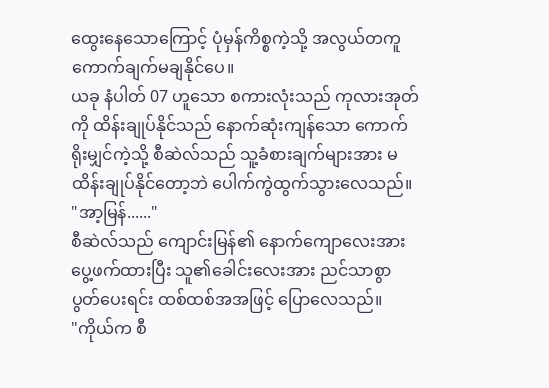ထွေးနေသောကြောင့် ပုံမှန်ကိစ္စကဲ့သို့ အလွယ်တကူ ကောက်ချက်မချနိုင်ပေ။
ယခု နံပါတ် 07 ဟူသော စကားလုံးသည် ကုလားအုတ်ကို ထိန်းချုပ်နိုင်သည် နောက်ဆုံးကျန်သော ကောက်ရိုးမျှင်ကဲ့သို့ စီဆဲလ်သည် သူ့ခံစားချက်များအား မထိန်းချုပ်နိုင်တော့ဘဲ ပေါက်ကွဲထွက်သွားလေသည်။
"အာ့မြန်......"
စီဆဲလ်သည် ကျောင်းမြန်၏ နောက်ကျောလေးအား ပွေ့ဖက်ထားပြီး သူ၏ခေါင်းလေးအား ညင်သာစွာ ပွတ်ပေးရင်း ထစ်ထစ်အအဖြင့် ပြောလေသည်။
"ကိုယ်က စီ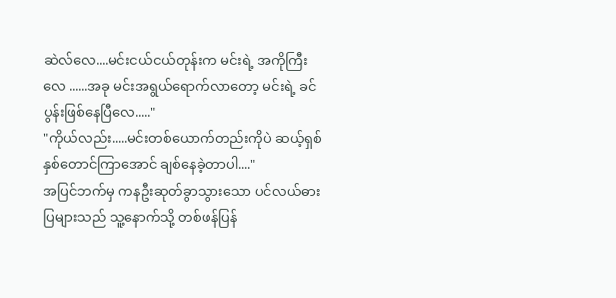ဆဲလ်လေ....မင်းငယ်ငယ်တုန်းက မင်းရဲ့ အကိုကြီးလေ ......အခု မင်းအရွယ်ရောက်လာတော့ မင်းရဲ့ ခင်ပွန်းဖြစ်နေပြီလေ....."
"ကိုယ်လည်း.....မင်းတစ်ယောက်တည်းကိုပဲ ဆယ့်ရှစ်နှစ်တောင်ကြာအောင် ချစ်နေခဲ့တာပါ...."
အပြင်ဘက်မှ ကနဦးဆုတ်ခွာသွားသော ပင်လယ်ဓားပြများသည် သူ့နောက်သို့ တစ်ဖန်ပြန်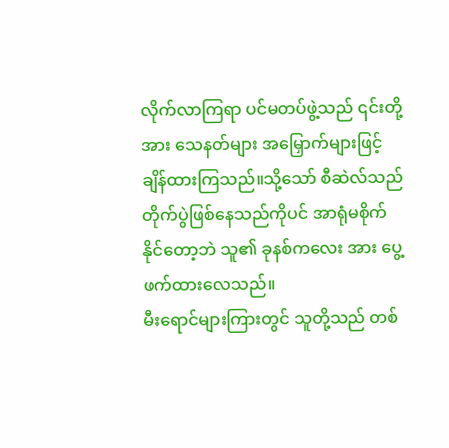လိုက်လာကြရာ ပင်မတပ်ဖွဲ့သည် ၎င်းတို့အား သေနတ်များ အမြှောက်များဖြင့် ချိန်ထားကြသည်။သို့သော် စီဆဲလ်သည် တိုက်ပွဲဖြစ်နေသည်ကိုပင် အာရုံမစိုက်နိုင်တော့ဘဲ သူ၏ ခုနစ်ကလေး အား ပွေ့ဖက်ထားလေသည်။
မီးရောင်များကြားတွင် သူတို့သည် တစ်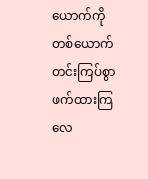ယောက်ကို တစ်ယောက် တင်းကြပ်စွာ ဖက်ထားကြလေ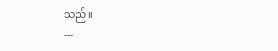သည်။
---